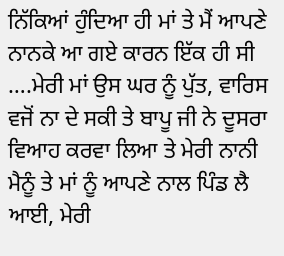ਨਿੱਕਿਆਂ ਹੁੰਦਿਆ ਹੀ ਮਾਂ ਤੇ ਮੈਂ ਆਪਣੇ ਨਾਨਕੇ ਆ ਗਏ ਕਾਰਨ ਇੱਕ ਹੀ ਸੀ ….ਮੇਰੀ ਮਾਂ ਉਸ ਘਰ ਨੂੰ ਪੁੱਤ, ਵਾਰਿਸ ਵਜੋਂ ਨਾ ਦੇ ਸਕੀ ਤੇ ਬਾਪੂ ਜੀ ਨੇ ਦੂਸਰਾ ਵਿਆਹ ਕਰਵਾ ਲਿਆ ਤੇ ਮੇਰੀ ਨਾਨੀ ਮੈਨੂੰ ਤੇ ਮਾਂ ਨੂੰ ਆਪਣੇ ਨਾਲ ਪਿੰਡ ਲੈ ਆਈ, ਮੇਰੀ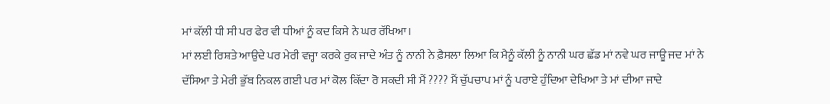ਮਾਂ ਕੱਲੀ ਧੀ ਸੀ ਪਰ ਫੇਰ ਵੀ ਧੀਆਂ ਨੂੰ ਕਦ ਕਿਸੇ ਨੇ ਘਰ ਰੱਖਿਆ।
ਮਾਂ ਲਈ ਰਿਸ਼ਤੇ ਆਉਦੇ ਪਰ ਮੇਰੀ ਵਜ੍ਹਾ ਕਰਕੇ ਰੁਕ ਜਾਦੇ ਅੰਤ ਨੂੰ ਨਾਨੀ ਨੇ ਫ਼ੈਸਲਾ ਲਿਆ ਕਿ ਮੈਨੂੰ ਕੱਲੀ ਨੂੰ ਨਾਨੀ ਘਰ ਛੱਡ ਮਾਂ ਨਵੇ ਘਰ ਜਾਊ ਜਦ ਮਾਂ ਨੇ ਦੱਸਿਆ ਤੇ ਮੇਰੀ ਭੁੱਬ ਨਿਕਲ ਗਈ ਪਰ ਮਾਂ ਕੋਲ ਕਿੱਦਾ ਰੋ ਸਕਦੀ ਸੀ ਮੈਂ ???? ਮੈਂ ਚੁੱਪਚਾਪ ਮਾਂ ਨੂੰ ਪਰਾਏ ਹੁੰਦਿਆ ਦੇਖਿਆ ਤੇ ਮਾਂ ਦੀਆ ਜਾਦੇ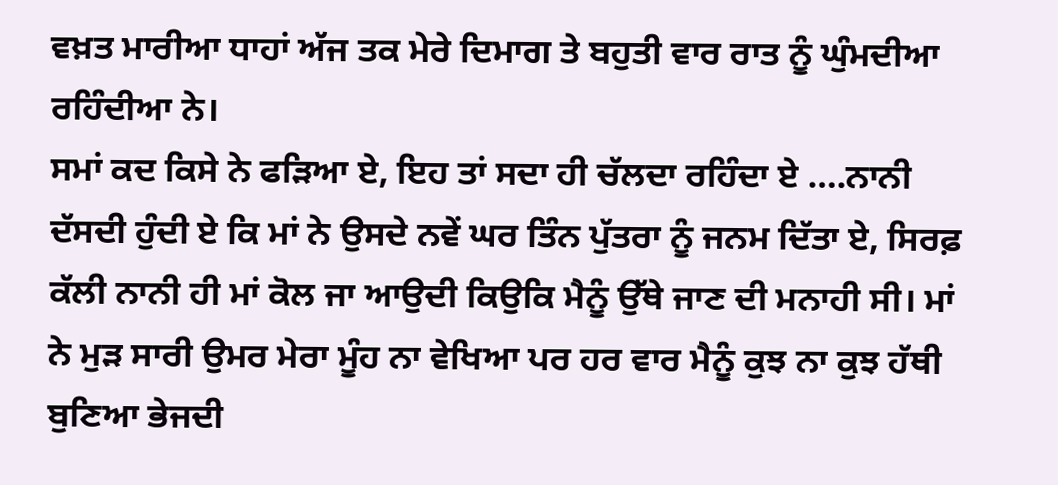ਵਖ਼ਤ ਮਾਰੀਆ ਧਾਹਾਂ ਅੱਜ ਤਕ ਮੇਰੇ ਦਿਮਾਗ ਤੇ ਬਹੁਤੀ ਵਾਰ ਰਾਤ ਨੂੰ ਘੁੰਮਦੀਆ ਰਹਿੰਦੀਆ ਨੇ।
ਸਮਾਂ ਕਦ ਕਿਸੇ ਨੇ ਫੜਿਆ ਏ, ਇਹ ਤਾਂ ਸਦਾ ਹੀ ਚੱਲਦਾ ਰਹਿੰਦਾ ਏ ….ਨਾਨੀ ਦੱਸਦੀ ਹੁੰਦੀ ਏ ਕਿ ਮਾਂ ਨੇ ਉਸਦੇ ਨਵੇਂ ਘਰ ਤਿੰਨ ਪੁੱਤਰਾ ਨੂੰ ਜਨਮ ਦਿੱਤਾ ਏ, ਸਿਰਫ਼ ਕੱਲੀ ਨਾਨੀ ਹੀ ਮਾਂ ਕੋਲ ਜਾ ਆਉਦੀ ਕਿਉਕਿ ਮੈਨੂੰ ਉੱਥੇ ਜਾਣ ਦੀ ਮਨਾਹੀ ਸੀ। ਮਾਂ ਨੇ ਮੁੜ ਸਾਰੀ ਉਮਰ ਮੇਰਾ ਮੂੰਹ ਨਾ ਵੇਖਿਆ ਪਰ ਹਰ ਵਾਰ ਮੈਨੂੰ ਕੁਝ ਨਾ ਕੁਝ ਹੱਥੀ ਬੁਣਿਆ ਭੇਜਦੀ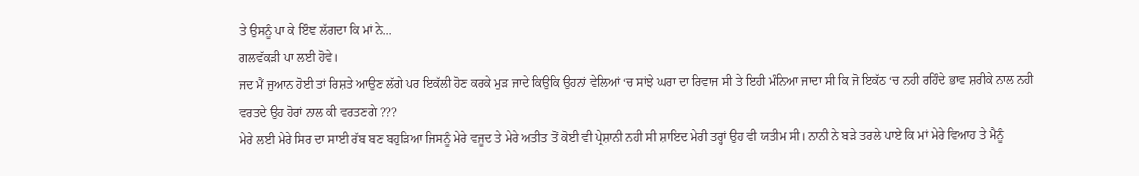ਤੇ ਉਸਨੂੰ ਪਾ ਕੇ ਇੰਞ ਲੱਗਦਾ ਕਿ ਮਾਂ ਨੇ...
ਗਲਵੱਕੜੀ ਪਾ ਲਈ ਹੋਵੇ।
ਜਦ ਮੈਂ ਜੁਆਨ ਹੋਈ ਤਾਂ ਰਿਸ਼ਤੇ ਆਉਣ ਲੱਗੇ ਪਰ ਇਕੱਲੀ ਹੋਣ ਕਰਕੇ ਮੁੜ ਜਾਦੇ ਕਿਉਕਿ ਉਹਨਾਂ ਵੇਲਿਆਂ ‘ਚ ਸਾਂਝੇ ਘਰਾ ਦਾ ਰਿਵਾਜ ਸੀ ਤੇ ਇਹੀ ਮੰਨਿਆ ਜਾਦਾ ਸੀ ਕਿ ਜੋ ਇਕੱਠ ‘ਚ ਨਹੀ ਰਹਿੰਦੇ ਭਾਵ ਸ਼ਰੀਕੇ ਨਾਲ ਨਹੀ ਵਰਤਦੇ ਉਹ ਹੋਰਾਂ ਨਾਲ ਕੀ ਵਰਤਣਗੇ ???
ਮੇਰੇ ਲਈ ਮੇਰੇ ਸਿਰ ਦਾ ਸਾਈ ਰੱਬ ਬਣ ਬਹੁੜਿਆ ਜਿਸਨੂੰ ਮੇਰੇ ਵਜੂਦ ਤੇ ਮੇਰੇ ਅਤੀਤ ਤੋਂ ਕੋਈ ਵੀ ਪ੍ਰੇਸ਼ਾਨੀ ਨਹੀ ਸੀ ਸ਼ਾਇਦ ਮੇਰੀ ਤਰ੍ਹਾਂ ਉਹ ਵੀ ਯਤੀਮ ਸੀ। ਨਾਨੀ ਨੇ ਬੜੇ ਤਰਲੇ ਪਾਏ ਕਿ ਮਾਂ ਮੇਰੇ ਵਿਆਹ ਤੇ ਮੈਨੂੰ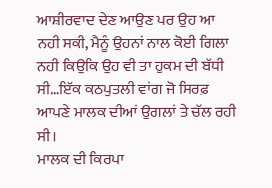ਆਸ਼ੀਰਵਾਦ ਦੇਣ ਆਉਣ ਪਰ ਉਹ ਆ ਨਹੀ ਸਕੀ, ਮੈਨੂੰ ਉਹਨਾਂ ਨਾਲ ਕੋਈ ਗਿਲਾ ਨਹੀ ਕਿਉਕਿ ਉਹ ਵੀ ਤਾ ਹੁਕਮ ਦੀ ਬੱਧੀ ਸੀ…ਇੱਕ ਕਠਪੁਤਲੀ ਵਾਂਗ ਜੋ ਸਿਰਫ਼ ਆਪਣੇ ਮਾਲਕ ਦੀਆਂ ਉਗਲਾਂ ਤੇ ਚੱਲ ਰਹੀ ਸੀ।
ਮਾਲਕ ਦੀ ਕਿਰਪਾ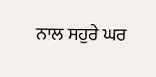ਨਾਲ ਸਹੁਰੇ ਘਰ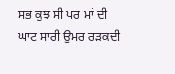ਸਭ ਕੁਝ ਸੀ ਪਰ ਮਾਂ ਦੀ ਘਾਟ ਸਾਰੀ ਉਮਰ ਰੜਕਦੀ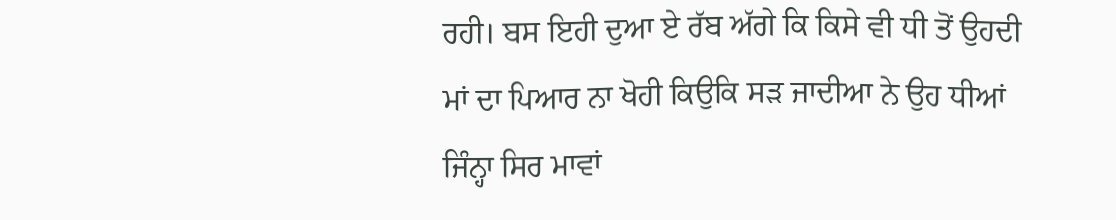ਰਹੀ। ਬਸ ਇਹੀ ਦੁਆ ਏ ਰੱਬ ਅੱਗੇ ਕਿ ਕਿਸੇ ਵੀ ਧੀ ਤੋਂ ਉਹਦੀ ਮਾਂ ਦਾ ਪਿਆਰ ਨਾ ਖੋਹੀ ਕਿਉਕਿ ਸੜ ਜਾਦੀਆ ਨੇ ਉਹ ਧੀਆਂ ਜਿੰਨ੍ਹਾ ਸਿਰ ਮਾਵਾਂ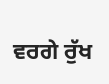ਵਰਗੇ ਰੁੱਖ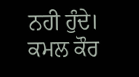ਨਹੀ ਹੁੰਦੇ।
ਕਮਲ ਕੌਰ